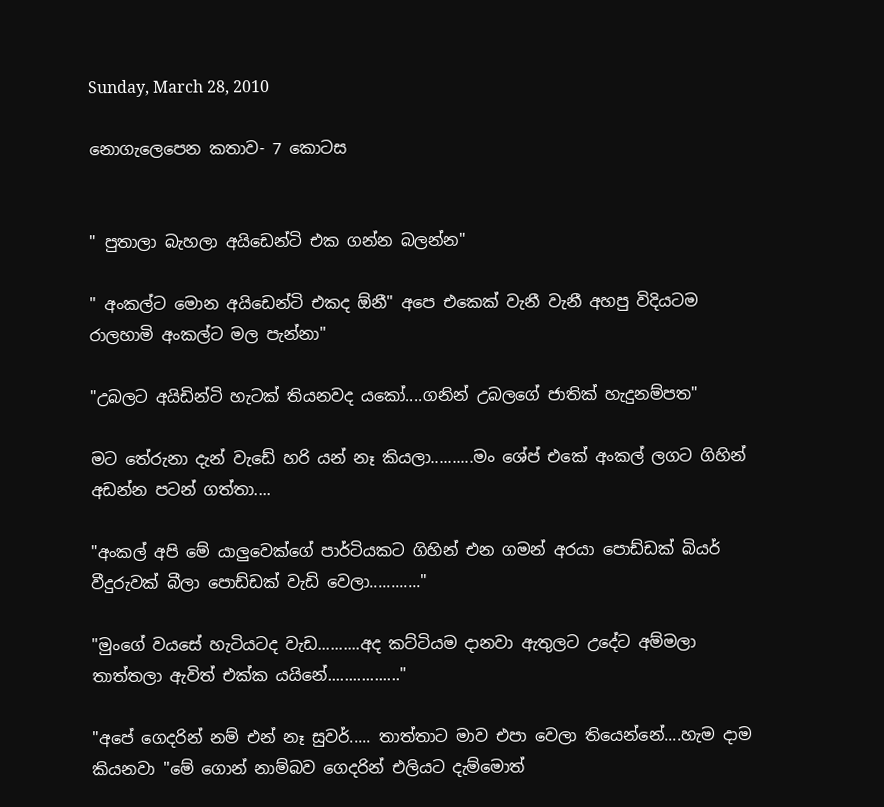Sunday, March 28, 2010

නොගැලෙපෙන කතාව- 7 කොටස


" පුතාලා බැහලා අයිඩෙන්ටි එක ගන්න බලන්න"

" අංකල්ට මොන අයිඩෙන්ටි එකද ඕනී" අපෙ එකෙක් වැනී වැනී අහපු විදියටම රාලහාමි අංකල්ට මල පැන්නා"

"උබලට අයිඩින්ටි හැටක් තියනවද යකෝ....ගනින් උබලගේ ජාතික් හැදුනම්පත"

මට තේරුනා දැන් වැඩේ හරි යන් නෑ කියලා..........මං ශේප් එකේ අංකල් ලගට ගිහින් අඩන්න පටන් ගත්තා....

"අංකල් අපි මේ යාලුවෙක්ගේ පාර්ටියකට ගිහින් එන ගමන් අරයා පොඩ්ඩක් බියර් වීදුරුවක් බීලා පොඩ්ඩක් වැඩි වෙලා............"

"මුංගේ වයසේ හැටියටද වැඩ..........අද කට්ටියම දානවා ඇතුලට උදේට අම්මලා තාත්තලා ඇවිත් එක්ක යයිනේ................."

"අපේ ගෙදරින් නම් එන් නෑ සුවර්..... තාත්තාට මාව එපා වෙලා තියෙන්නේ....හැම දාම කියනවා "මේ ගොන් නාම්බව ගෙදරින් එලියට දැම්මොත්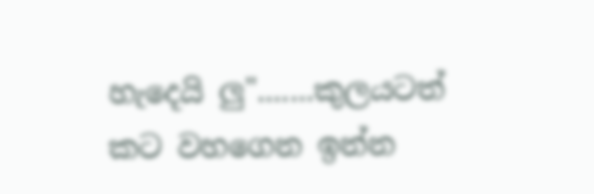හැදෙයි ලු".......කුලයටත් කට වහගෙන ඉන්න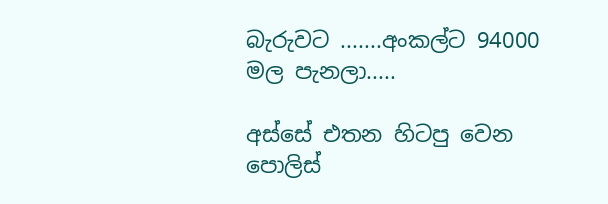බැරුවට .......අංකල්ට 94000 මල පැනලා.....

අස්සේ එතන හිටපු වෙන පොලිස්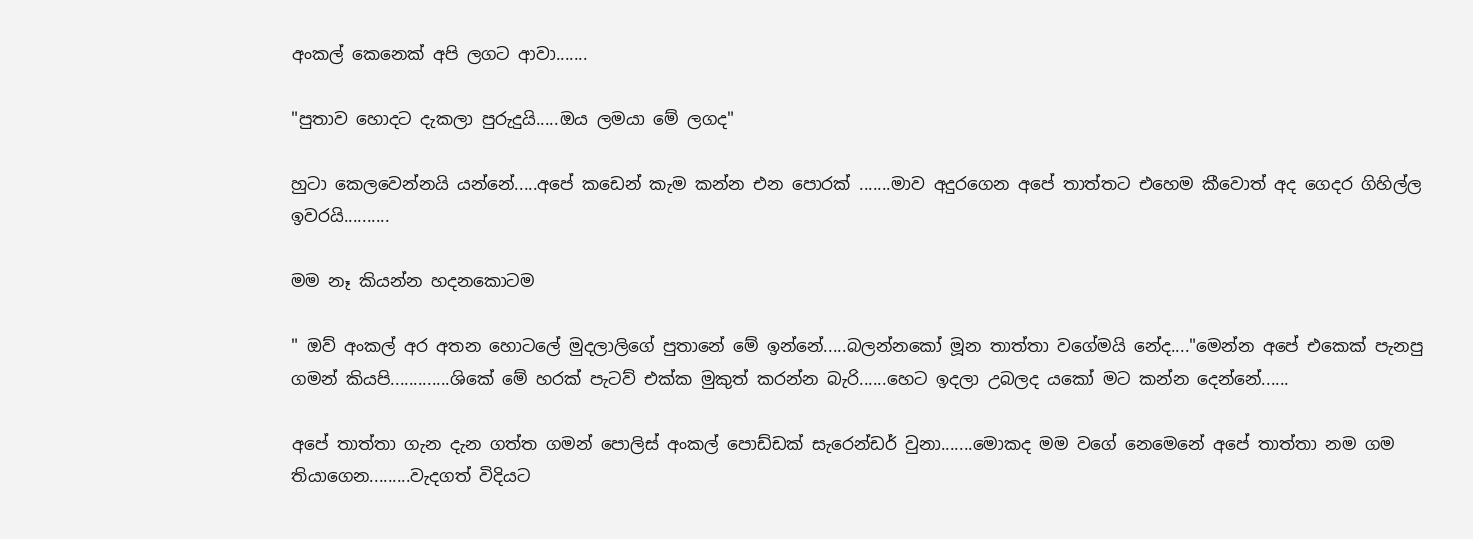අංකල් කෙනෙක් අපි ලගට ආවා.......

"පුතාව හොදට දැකලා පුරුදුයි.....ඔය ලමයා මේ ලගද"

හුටා කෙලවෙන්නයි යන්නේ.....අපේ කඩෙන් කැම කන්න එන පොරක් .......මාව අදුරගෙන අපේ තාත්තට එහෙම කීවොත් අද ගෙදර ගිහිල්ල ඉවරයි..........

මම නෑ කියන්න හදනකොටම

" ඔව් අංකල් අර අතන හොටලේ මුදලාලිගේ පුතානේ මේ ඉන්නේ.....බලන්නකෝ මූන තාත්තා වගේමයි නේද...."මෙන්න අපේ එකෙක් පැනපු ගමන් කියපි.............ශිකේ මේ හරක් පැටව් එක්ක මුකුත් කරන්න බැරි......හෙට ඉදලා උබලද යකෝ මට කන්න දෙන්නේ......

අපේ තාත්තා ගැන දැන ගත්ත ගමන් පොලිස් අංකල් පොඩ්ඩක් සැරෙන්ඩර් වුනා.......මොකද මම වගේ නෙමෙනේ අපේ තාත්තා නම ගම තියාගෙන.........වැදගත් විදියට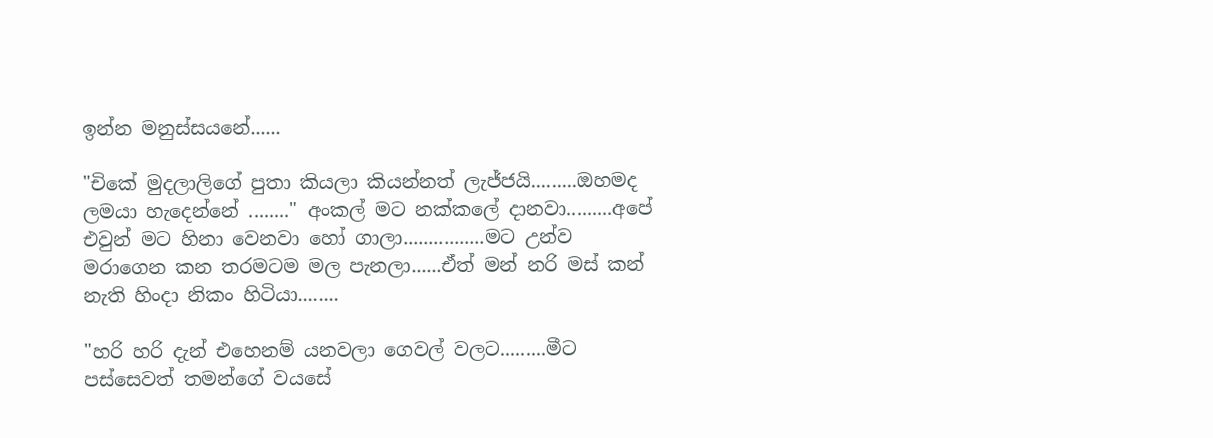ඉන්න මනුස්සයනේ......

"චිකේ මුදලාලිගේ පුතා කියලා කියන්නත් ලැජ්ජයි.........ඔහමද ලමයා හැදෙන්නේ ........" අංකල් මට නක්කලේ දානවා.........අපේ එවුන් මට හිනා වෙනවා හෝ ගාලා................මට උන්ව මරාගෙන කන තරමටම මල පැනලා......ඒත් මන් නරි මස් කන් නැති හිංදා නිකං හිටියා........

"හරි හරි දැන් එහෙනම් යනවලා ගෙවල් වලට.........මීට පස්සෙවත් තමන්ගේ වයසේ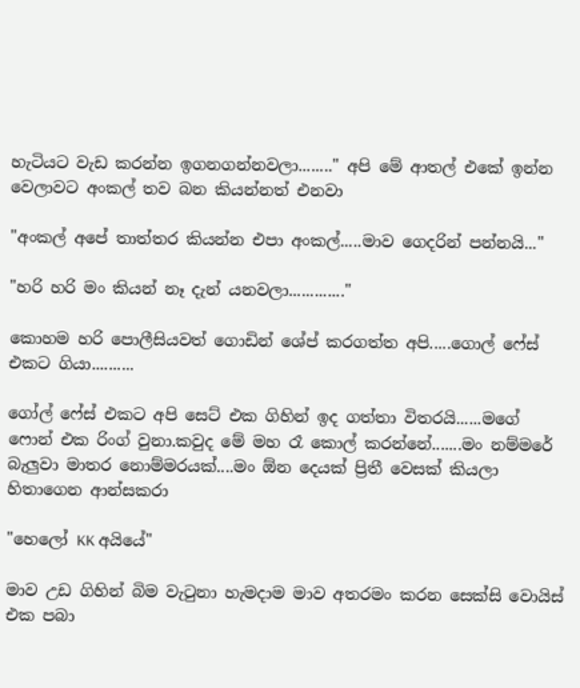හැටියට වැඩ කරන්න ඉගනගන්නවලා........" අපි මේ ආතල් එකේ ඉන්න වෙලාවට අංකල් තව බන කියන්නත් එනවා

"අංකල් අපේ තාත්තර කියන්න එපා අංකල්.....මාව ගෙදරින් පන්නයි..."

"හරි හරි මං කියන් නෑ දැන් යනවලා............."

කොහම හරි පොලීසියවත් ගොඩින් ශේප් කරගත්ත අපි.....ගොල් ෆේස් එකට ගියා..........

ගෝල් ෆේස් එකට අපි සෙට් එක ගිහින් ඉද ගත්තා විතරයි......මගේ ෆොන් එක රිංග් වුනා.කවුද මේ මහ රෑ කොල් කරන්නේ.......මං නම්මරේ බැලුවා මාතර නොම්මරයක්....මං ඕන දෙයක් ප්‍රිතී වෙසක් කියලා හිතාගෙන ආන්සකරා

"හෙලෝ KK අයියේ"

මාව උඩ ගිහින් බිම වැටුනා හැමදාම මාව අතරමං කරන සෙක්සි වොයිස් එක පබා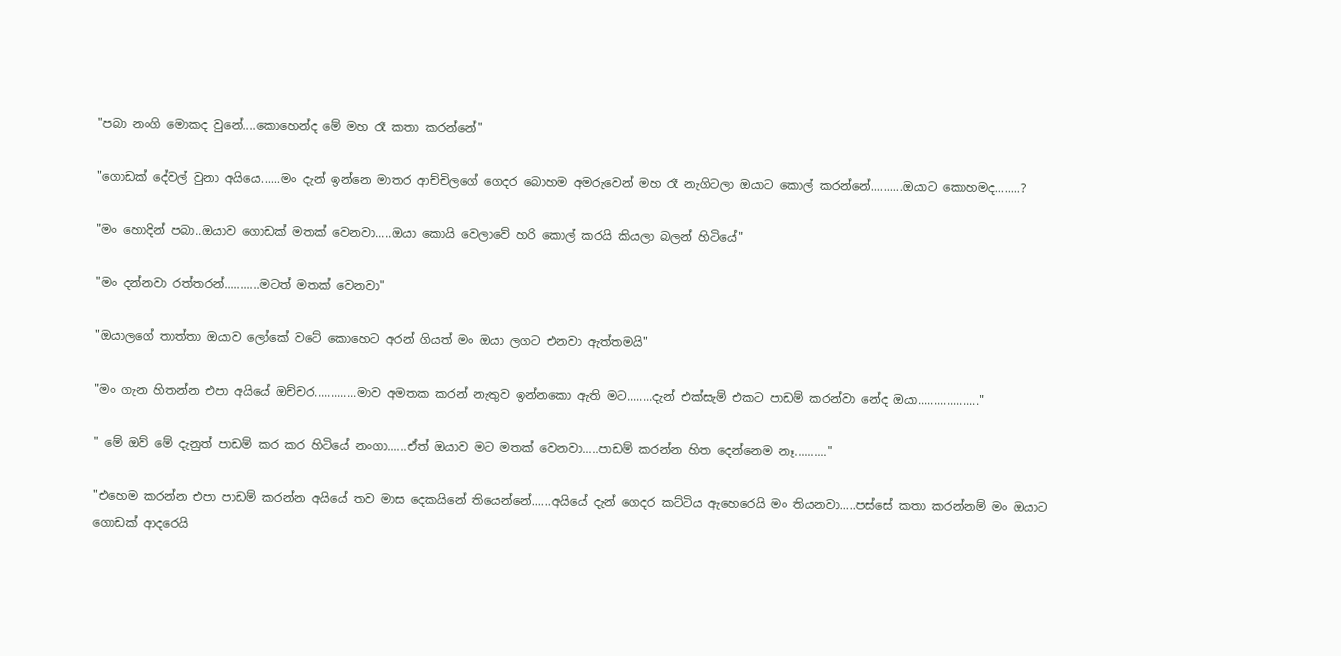"පබා නංගි මොකද වුනේ....කොහෙන්ද මේ මහ රෑ කතා කරන්නේ"

"ගොඩක් දේවල් වුනා අයියෙ......මං දැන් ඉන්නෙ මාතර ආච්චිලගේ ගෙදර බොහම අමරුවෙන් මහ රෑ නැගිටලා ඔයාට කොල් කරන්නේ..........ඔයාට කොහමද........?

"මං හොදින් පබා..ඔයාව ගොඩක් මතක් වෙනවා.....ඔයා කොයි වෙලාවේ හරි කොල් කරයි කියලා බලන් හිටියේ"

"මං දන්නවා රත්තරන්...........මටත් මතක් වෙනවා"

"ඔයාලගේ තාත්තා ඔයාව ලෝකේ වටේ කොහෙට අරන් ගියත් මං ඔයා ලගට එනවා ඇත්තමයි"

"මං ගැන හිතන්න එපා අයියේ ඔච්චර.............මාව අමතක කරන් නැතුව ඉන්නකො ඇති මට........දැන් එක්සැම් එකට පාඩම් කරන්වා නේද ඔයා..................."

" මේ ඔව් මේ දැනුත් පාඩම් කර කර හිටියේ නංගා......ඒත් ඔයාව මට මතක් වෙනවා.....පාඩම් කරන්න හිත දෙන්නෙම නෑ.........."

"එහෙම කරන්න එපා පාඩම් කරන්න අයියේ තව මාස දෙකයිනේ තියෙන්නේ......අයියේ දැන් ගෙදර කට්ටිය ඇහෙරෙයි මං තියනවා.....පස්සේ කතා කරන්නම් මං ඔයාට ගොඩක් ආදරෙයි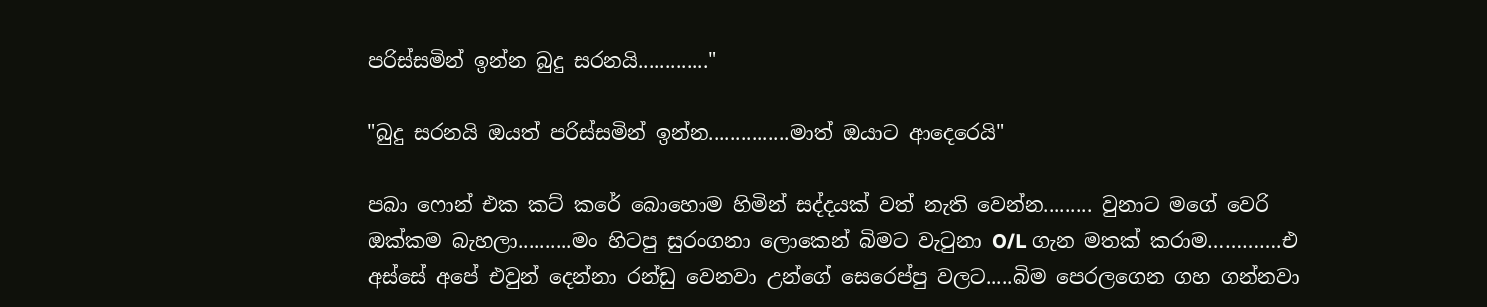පරිස්සමින් ඉන්න බුදු සරනයි............."

"බුදු සරනයි ඔයත් පරිස්සමින් ඉන්න...............මාත් ඔයාට ආදෙරෙයි"

පබා ෆොන් එක කට් කරේ බොහොම හිමින් සද්දයක් වත් නැති වෙන්න......... වුනාට මගේ වෙරි ඔක්කම බැහලා..........මං හිටපු සුරංගනා ලොකෙන් බිමට වැටුනා O/L ගැන මතක් කරාම………….එ අස්සේ අපේ එවුන් දෙන්නා රන්ඩු වෙනවා උන්ගේ සෙරෙප්පු වලට.....බිම පෙරලගෙන ගහ ගන්නවා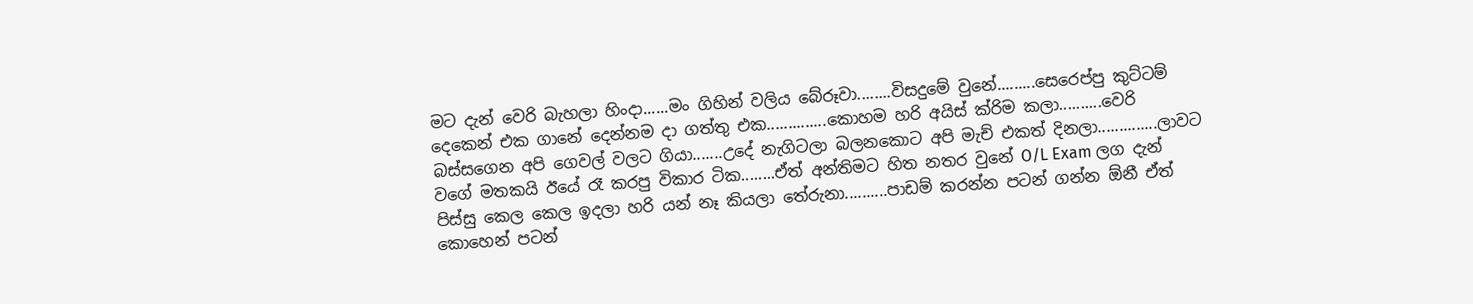මට දැන් වෙරි බැහලා හිංදා......මං ගිහින් වලිය බේරූවා........විසදුමේ වුනේ.........සෙරෙප්පු කුට්ටම් දෙකෙන් එක ගානේ දෙන්නම දා ගත්තු එක..............කොහම හරි අයිස් ක්රිම කලා..........වෙරි බස්සගෙන අපි ගෙවල් වලට ගියා.......උදේ නැගිටලා බලනකොට අපි මැච් එකත් දිනලා..............ලාවට වගේ මතකයි ඊයේ රෑ කරපු විකාර ටික........ඒත් අන්තිමට හිත නතර වුනේ O/L Exam ලග දැන් පිස්සු කෙල කෙල ඉදලා හරි යන් නෑ කියලා තේරුනා..........පාඩම් කරන්න පටන් ගන්න ඕනී ඒත් කොහෙන් පටන්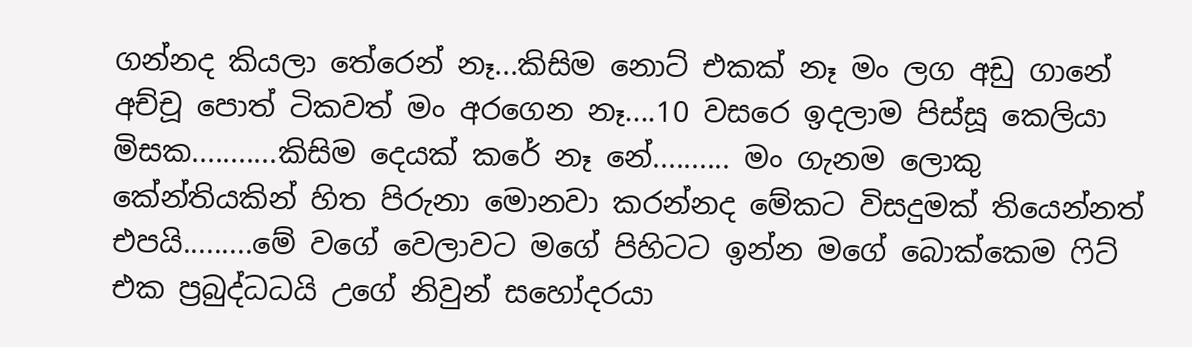ගන්නද කියලා තේරෙන් නෑ...කිසිම නොට් එකක් නෑ මං ලග අඩු ගානේ අච්චූ පොත් ටිකවත් මං අරගෙන නෑ....10 වසරෙ ඉදලාම පිස්සූ කෙලියා මිසක...........කිසිම දෙයක් කරේ නෑ නේ.......... මං ගැනම ලොකු කේන්තියකින් හිත පිරුනා මොනවා කරන්නද මේකට විසදුමක් තියෙන්නත් එපයි.........මේ වගේ වෙලාවට මගේ පිහිටට ඉන්න මගේ බොක්කෙම ෆිට් එක ප්‍රබුද්ධධයි උගේ නිවුන් සහෝදරයා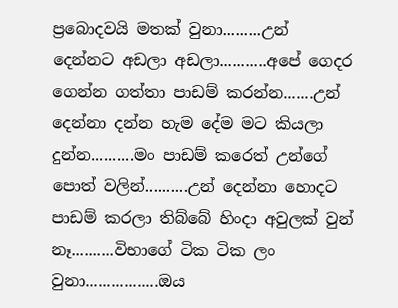ප්‍රබොදවයි මතක් වුනා.........උන් දෙන්නට අඩලා අඩලා...........අපේ ගෙදර ගෙන්න ගත්තා පාඩම් කරන්න.......උන් දෙන්නා දන්න හැම දේම මට කියලා දුන්න..........මං පාඩම් කරෙත් උන්ගේ පොත් වලින්..........උන් දෙන්නා හොදට පාඩම් කරලා තිබ්බේ හිංදා අවුලක් වුන් නෑ..........විභාගේ ටික ටික ලං වුනා.................ඔය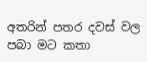අතරින් පතර දවස් වල පබා මට කතා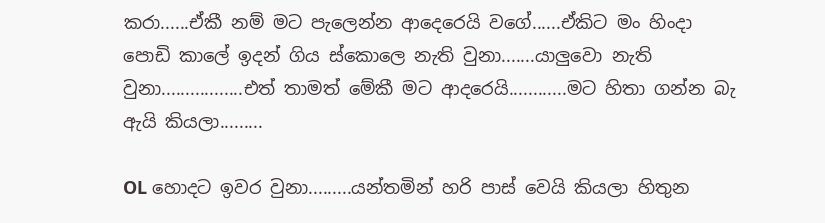කරා......ඒකී නම් මට පැලෙන්න ආදෙරෙයි වගේ......ඒකිට මං හිංදා පොඩි කාලේ ඉදන් ගිය ස්කොලෙ නැති වුනා.......යාලුවො නැති වුනා.................එත් තාමත් මේකී මට ආදරෙයි............මට හිතා ගන්න බැ ඇයි කියලා.........

OL හොදට ඉවර වුනා.........යන්තමින් හරි පාස් වෙයි කියලා හිතුන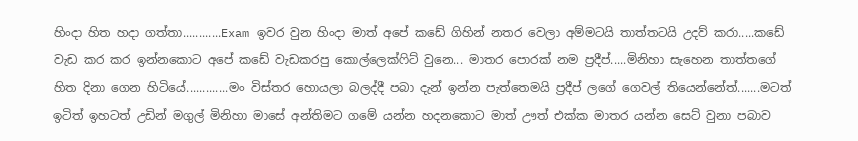හිංදා හිත හදා ගත්තා............Exam ඉවර වුන හිංදා මාත් අපේ කඩේ ගිහින් නතර වෙලා අම්මටයි තාත්තටයි උදව් කරා.....කඩේ වැඩ කර කර ඉන්නකොට අපේ කඩේ වැඩකරපු කොල්ලෙක්ෆිට් වුනෙ... මාතර පොරක් නම ප්‍රදීප්.....මිනිහා සැහෙන තාත්තගේ හිත දිනා ගෙන හිටියේ.............මං විස්තර හොයලා බලද්දී පබා දැන් ඉන්න පැත්තෙමයි ප්‍රදීප් ලගේ ගෙවල් තියෙන්නේත්.......මටත් ඉටිත් ඉහටත් උඩින් මගුල් මිනිහා මාසේ අන්තිමට ගමේ යන්න හදනකොට මාත් ඌත් එක්ක මාතර යන්න සෙට් වුනා පබාව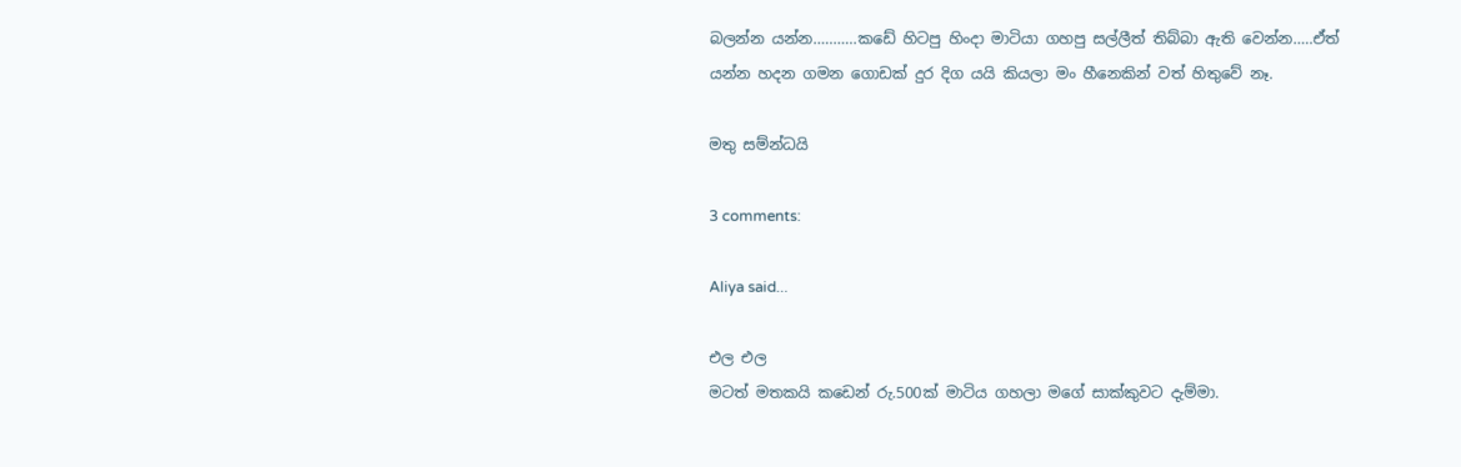බලන්න යන්න...........කඩේ හිටපු හිංදා මාටියා ගහපු සල්ලීත් තිබ්බා ඇති වෙන්න.....ඒත් යන්න හදන ගමන ගොඩක් දුර දිග යයි කියලා මං හීනෙකින් වත් හිතුවේ නෑ.

මතු සම්න්ධයි

3 comments:

Aliya said...

එල එල
මටත් මතකයි කඩෙන් රු.500ක් මාටිය ගහලා මගේ සාක්කුවට දැම්මා.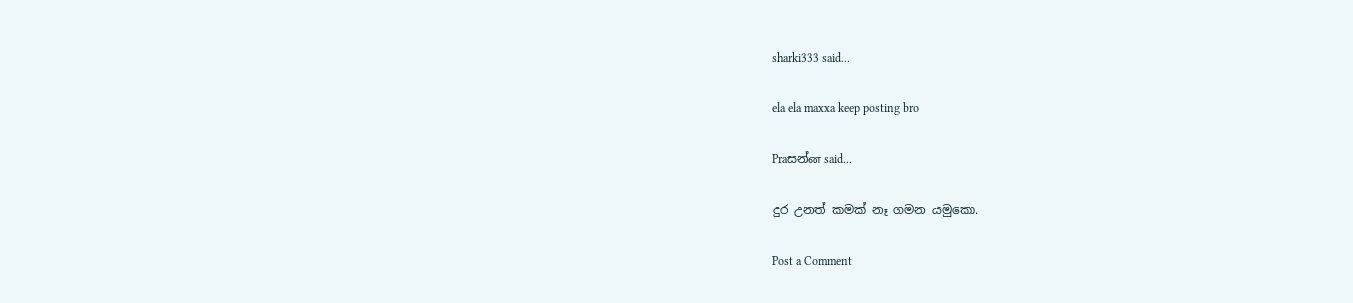sharki333 said...

ela ela maxxa keep posting bro

Praසන්ன said...

දුර උනත් කමක් නෑ ගමන යමුකො.

Post a Comment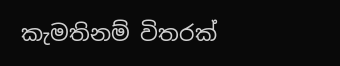කැමතිනම් විතරක්